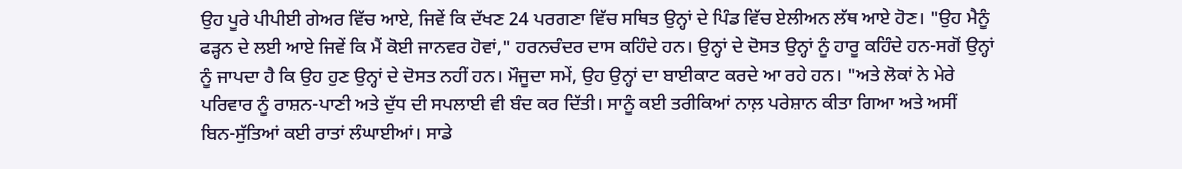ਉਹ ਪੂਰੇ ਪੀਪੀਈ ਗੇਅਰ ਵਿੱਚ ਆਏ, ਜਿਵੇਂ ਕਿ ਦੱਖਣ 24 ਪਰਗਣਾ ਵਿੱਚ ਸਥਿਤ ਉਨ੍ਹਾਂ ਦੇ ਪਿੰਡ ਵਿੱਚ ਏਲੀਅਨ ਲੱਥ ਆਏ ਹੋਣ। "ਉਹ ਮੈਨੂੰ ਫੜ੍ਹਨ ਦੇ ਲਈ ਆਏ ਜਿਵੇਂ ਕਿ ਮੈਂ ਕੋਈ ਜਾਨਵਰ ਹੋਵਾਂ," ਹਰਨਚੰਦਰ ਦਾਸ ਕਹਿੰਦੇ ਹਨ। ਉਨ੍ਹਾਂ ਦੇ ਦੋਸਤ ਉਨ੍ਹਾਂ ਨੂੰ ਹਾਰੂ ਕਹਿੰਦੇ ਹਨ-ਸਗੋਂ ਉਨ੍ਹਾਂ ਨੂੰ ਜਾਪਦਾ ਹੈ ਕਿ ਉਹ ਹੁਣ ਉਨ੍ਹਾਂ ਦੇ ਦੋਸਤ ਨਹੀਂ ਹਨ। ਮੌਜੂਦਾ ਸਮੇਂ, ਉਹ ਉਨ੍ਹਾਂ ਦਾ ਬਾਈਕਾਟ ਕਰਦੇ ਆ ਰਹੇ ਹਨ। "ਅਤੇ ਲੋਕਾਂ ਨੇ ਮੇਰੇ ਪਰਿਵਾਰ ਨੂੰ ਰਾਸ਼ਨ-ਪਾਣੀ ਅਤੇ ਦੁੱਧ ਦੀ ਸਪਲਾਈ ਵੀ ਬੰਦ ਕਰ ਦਿੱਤੀ। ਸਾਨੂੰ ਕਈ ਤਰੀਕਿਆਂ ਨਾਲ਼ ਪਰੇਸ਼ਾਨ ਕੀਤਾ ਗਿਆ ਅਤੇ ਅਸੀਂ ਬਿਨ-ਸੁੱਤਿਆਂ ਕਈ ਰਾਤਾਂ ਲੰਘਾਈਆਂ। ਸਾਡੇ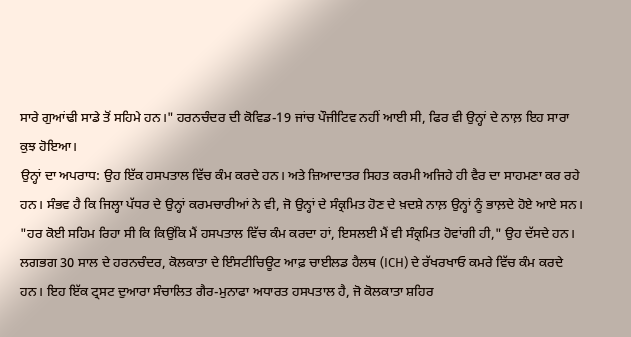ਸਾਰੇ ਗੁਆਂਢੀ ਸਾਡੇ ਤੋਂ ਸਹਿਮੇ ਹਨ।" ਹਰਨਚੰਦਰ ਦੀ ਕੋਵਿਡ-19 ਜਾਂਚ ਪੌਜੀਟਿਵ ਨਹੀਂ ਆਈ ਸੀ, ਫਿਰ ਵੀ ਉਨ੍ਹਾਂ ਦੇ ਨਾਲ਼ ਇਹ ਸਾਰਾ ਕੁਝ ਹੋਇਆ।
ਉਨ੍ਹਾਂ ਦਾ ਅਪਰਾਧ: ਉਹ ਇੱਕ ਹਸਪਤਾਲ ਵਿੱਚ ਕੰਮ ਕਰਦੇ ਹਨ। ਅਤੇ ਜ਼ਿਆਦਾਤਰ ਸਿਹਤ ਕਰਮੀ ਅਜਿਹੇ ਹੀ ਵੈਰ ਦਾ ਸਾਹਮਣਾ ਕਰ ਰਹੇ ਹਨ। ਸੰਭਵ ਹੈ ਕਿ ਜਿਲ੍ਹਾ ਪੱਧਰ ਦੇ ਉਨ੍ਹਾਂ ਕਰਮਚਾਰੀਆਂ ਨੇ ਵੀ, ਜੋ ਉਨ੍ਹਾਂ ਦੇ ਸੰਕ੍ਰਮਿਤ ਹੋਣ ਦੇ ਖ਼ਦਸ਼ੇ ਨਾਲ਼ ਉਨ੍ਹਾਂ ਨੂੰ ਭਾਲ਼ਦੇ ਹੋਏ ਆਏ ਸਨ।
"ਹਰ ਕੋਈ ਸਹਿਮ ਰਿਹਾ ਸੀ ਕਿ ਕਿਉਂਕਿ ਮੈਂ ਹਸਪਤਾਲ ਵਿੱਚ ਕੰਮ ਕਰਦਾ ਹਾਂ, ਇਸਲਈ ਮੈਂ ਵੀ ਸੰਕ੍ਰਮਿਤ ਹੋਵਾਂਗੀ ਹੀ," ਉਹ ਦੱਸਦੇ ਹਨ।
ਲਗਭਗ 30 ਸਾਲ ਦੇ ਹਰਨਚੰਦਰ, ਕੋਲਕਾਤਾ ਦੇ ਇੰਸਟੀਚਿਊਟ ਆਫ਼ ਚਾਈਲਡ ਹੈਲਥ (ICH) ਦੇ ਰੱਖਰਖਾਓ ਕਮਰੇ ਵਿੱਚ ਕੰਮ ਕਰਦੇ ਹਨ। ਇਹ ਇੱਕ ਟ੍ਰਸਟ ਦੁਆਰਾ ਸੰਚਾਲਿਤ ਗੈਰ-ਮੁਨਾਫਾ ਅਧਾਰਤ ਹਸਪਤਾਲ ਹੈ, ਜੋ ਕੋਲਕਾਤਾ ਸ਼ਹਿਰ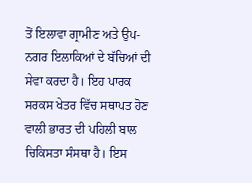ਤੋਂ ਇਲਾਵਾ ਗ੍ਰਾਮੀਣ ਅਤੇ ਉਪ-ਨਗਰ ਇਲਾਕਿਆਂ ਦੇ ਬੱਚਿਆਂ ਦੀ ਸੇਵਾ ਕਰਦਾ ਹੈ। ਇਹ ਪਾਰਕ ਸਰਕਸ ਖੇਤਰ ਵਿੱਚ ਸਥਾਪਤ ਹੋਣ ਵਾਲੀ ਭਾਰਤ ਦੀ ਪਹਿਲੀ ਬਾਲ ਚਿਕਿਸਤਾ ਸੰਸਥਾ ਹੈ। ਇਸ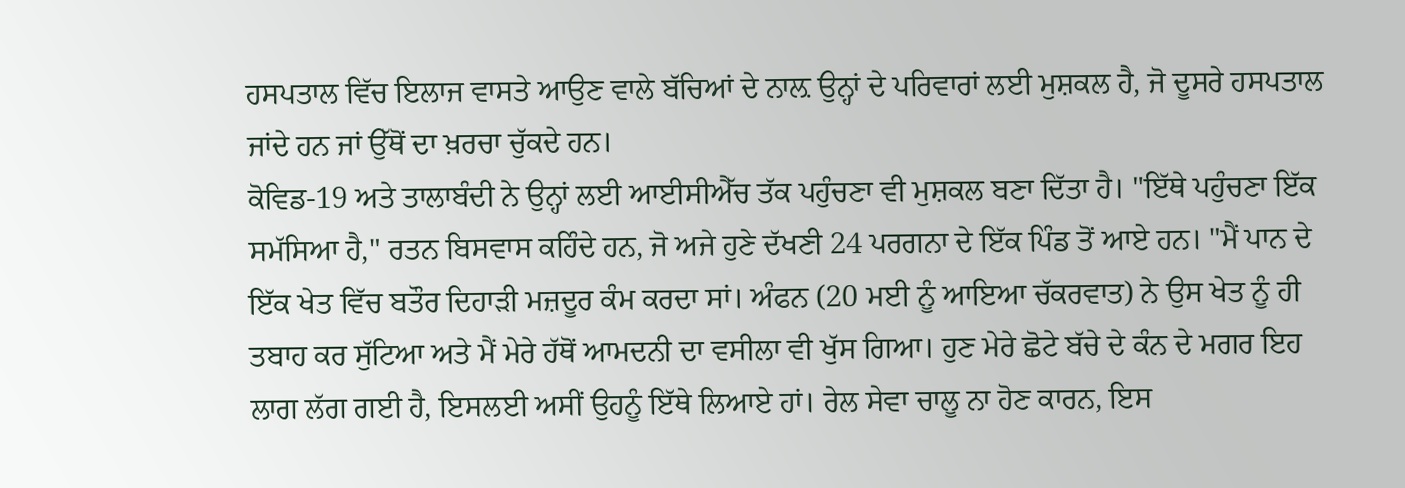ਹਸਪਤਾਲ ਵਿੱਚ ਇਲਾਜ ਵਾਸਤੇ ਆਉਣ ਵਾਲੇ ਬੱਚਿਆਂ ਦੇ ਨਾਲ਼ ਉਨ੍ਹਾਂ ਦੇ ਪਰਿਵਾਰਾਂ ਲਈ ਮੁਸ਼ਕਲ ਹੈ, ਜੋ ਦੂਸਰੇ ਹਸਪਤਾਲ ਜਾਂਦੇ ਹਨ ਜਾਂ ਉੱਥੋਂ ਦਾ ਖ਼ਰਚਾ ਚੁੱਕਦੇ ਹਨ।
ਕੋਵਿਡ-19 ਅਤੇ ਤਾਲਾਬੰਦੀ ਨੇ ਉਨ੍ਹਾਂ ਲਈ ਆਈਸੀਐੱਚ ਤੱਕ ਪਹੁੰਚਣਾ ਵੀ ਮੁਸ਼ਕਲ ਬਣਾ ਦਿੱਤਾ ਹੈ। "ਇੱਥੇ ਪਹੁੰਚਣਾ ਇੱਕ ਸਮੱਸਿਆ ਹੈ," ਰਤਨ ਬਿਸਵਾਸ ਕਹਿੰਦੇ ਹਨ, ਜੋ ਅਜੇ ਹੁਣੇ ਦੱਖਣੀ 24 ਪਰਗਨਾ ਦੇ ਇੱਕ ਪਿੰਡ ਤੋਂ ਆਏ ਹਨ। "ਮੈਂ ਪਾਨ ਦੇ ਇੱਕ ਖੇਤ ਵਿੱਚ ਬਤੌਰ ਦਿਹਾੜੀ ਮਜ਼ਦੂਰ ਕੰਮ ਕਰਦਾ ਸਾਂ। ਅੰਫਨ (20 ਮਈ ਨੂੰ ਆਇਆ ਚੱਕਰਵਾਤ) ਨੇ ਉਸ ਖੇਤ ਨੂੰ ਹੀ ਤਬਾਹ ਕਰ ਸੁੱਟਿਆ ਅਤੇ ਮੈਂ ਮੇਰੇ ਹੱਥੋਂ ਆਮਦਨੀ ਦਾ ਵਸੀਲਾ ਵੀ ਖੁੱਸ ਗਿਆ। ਹੁਣ ਮੇਰੇ ਛੋਟੇ ਬੱਚੇ ਦੇ ਕੰਨ ਦੇ ਮਗਰ ਇਹ ਲਾਗ ਲੱਗ ਗਈ ਹੈ, ਇਸਲਈ ਅਸੀਂ ਉਹਨੂੰ ਇੱਥੇ ਲਿਆਏ ਹਾਂ। ਰੇਲ ਸੇਵਾ ਚਾਲੂ ਨਾ ਹੋਣ ਕਾਰਨ, ਇਸ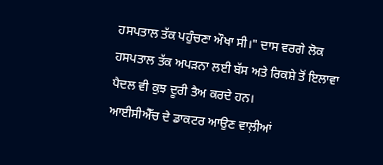ਹਸਪਤਾਲ ਤੱਕ ਪਹੁੰਚਣਾ ਔਖਾ ਸੀ।" ਦਾਸ ਵਰਗੇ ਲੋਕ ਹਸਪਤਾਲ ਤੱਕ ਅਪੜਨਾ ਲਈ ਬੱਸ ਅਤੇ ਰਿਕਸ਼ੇ ਤੋਂ ਇਲਾਵਾ ਪੈਦਲ ਵੀ ਕੁਝ ਦੂਰੀ ਤੈਅ ਕਰਦੇ ਹਨ।
ਆਈਸੀਐੱਚ ਦੇ ਡਾਕਟਰ ਆਉਣ ਵਾਲ਼ੀਆਂ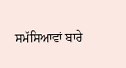ਸਮੱਸਿਆਵਾਂ ਬਾਰੇ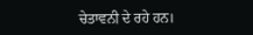ਚੇਤਾਵਨੀ ਦੇ ਰਹੇ ਹਨ।